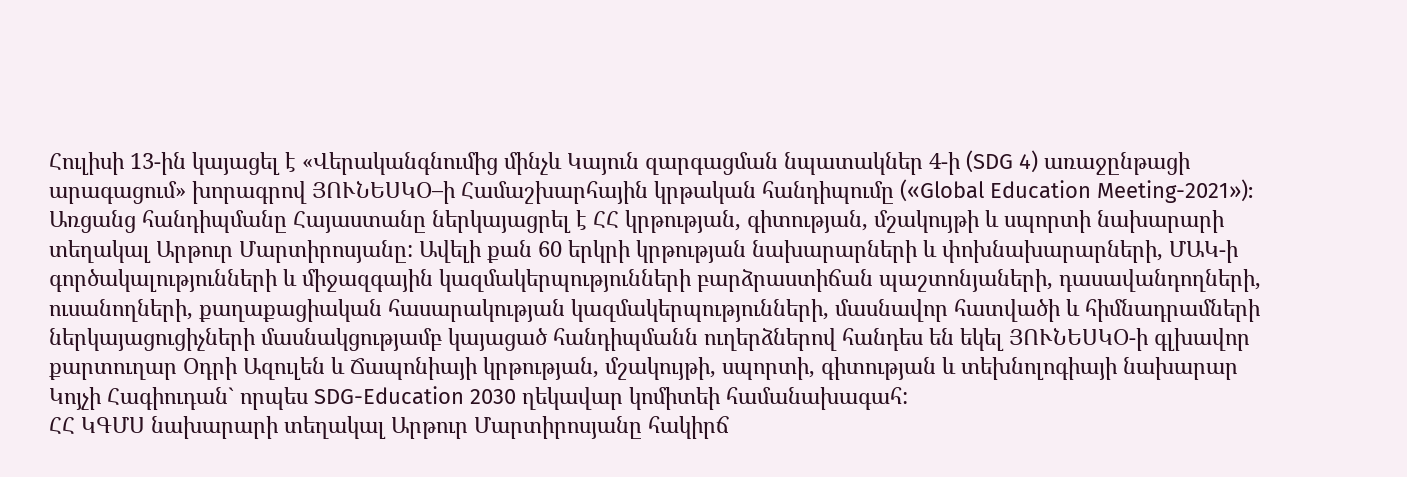Հուլիսի 13-ին կայացել է «Վերականգնումից մինչև Կայուն զարգացման նպատակներ 4-ի (SDG 4) առաջընթացի արագացում» խորագրով ՅՈՒՆԵՍԿՕ–ի Համաշխարհային կրթական հանդիպումը («Global Education Meeting-2021»):
Առցանց հանդիպմանը Հայաստանը ներկայացրել է ՀՀ կրթության, գիտության, մշակույթի և սպորտի նախարարի տեղակալ Արթուր Մարտիրոսյանը: Ավելի քան 60 երկրի կրթության նախարարների և փոխնախարարների, ՄԱԿ-ի գործակալությունների և միջազգային կազմակերպությունների բարձրաստիճան պաշտոնյաների, դասավանդողների, ուսանողների, քաղաքացիական հասարակության կազմակերպությունների, մասնավոր հատվածի և հիմնադրամների ներկայացուցիչների մասնակցությամբ կայացած հանդիպմանն ուղերձներով հանդես են եկել ՅՈՒՆԵՍԿՕ-ի գլխավոր քարտուղար Օդրի Ազուլեն և Ճապոնիայի կրթության, մշակույթի, սպորտի, գիտության և տեխնոլոգիայի նախարար Կոյչի Հագիուդան` որպես SDG-Education 2030 ղեկավար կոմիտեի համանախագահ:
ՀՀ ԿԳՄՍ նախարարի տեղակալ Արթուր Մարտիրոսյանը հակիրճ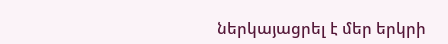ներկայացրել է մեր երկրի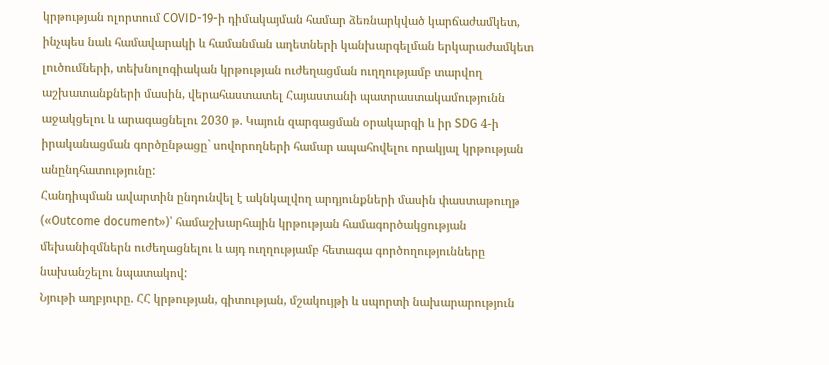կրթության ոլորտում COVID-19-ի դիմակայման համար ձեռնարկված կարճաժամկետ, ինչպես նաև համավարակի և համանման աղետների կանխարգելման երկարաժամկետ լուծումների, տեխնոլոգիական կրթության ուժեղացման ուղղությամբ տարվող աշխատանքների մասին, վերահաստատել Հայաստանի պատրաստակամությունն աջակցելու և արագացնելու 2030 թ. Կայուն զարգացման օրակարգի և իր SDG 4-ի իրականացման գործընթացը` սովորողների համար ապահովելու որակյալ կրթության անընդհատությունը:
Հանդիպման ավարտին ընդունվել է ակնկալվող արդյունքների մասին փաստաթուղթ («Outcome document»)՝ համաշխարհային կրթության համագործակցության մեխանիզմներն ուժեղացնելու և այդ ուղղությամբ հետագա գործողությունները նախանշելու նպատակով:
Նյութի աղբյուրը. ՀՀ կրթության, գիտության, մշակույթի և սպորտի նախարարություն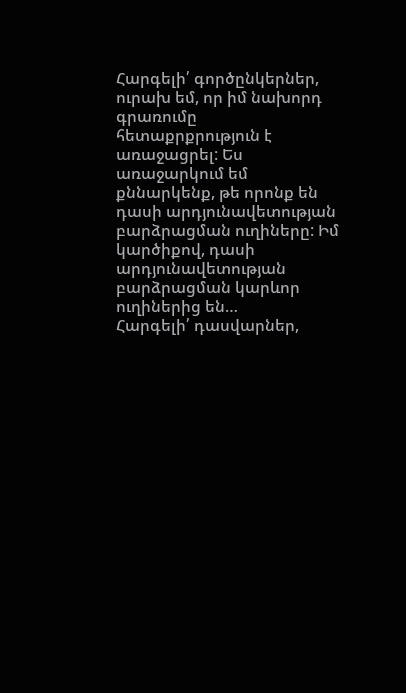Հարգելի՛ գործընկերներ, ուրախ եմ, որ իմ նախորդ գրառումը հետաքրքրություն է առաջացրել: Ես առաջարկում եմ քննարկենք, թե որոնք են դասի արդյունավետության բարձրացման ուղիները: Իմ կարծիքով, դասի արդյունավետության բարձրացման կարևոր ուղիներից են…
Հարգելի՛ դասվարներ,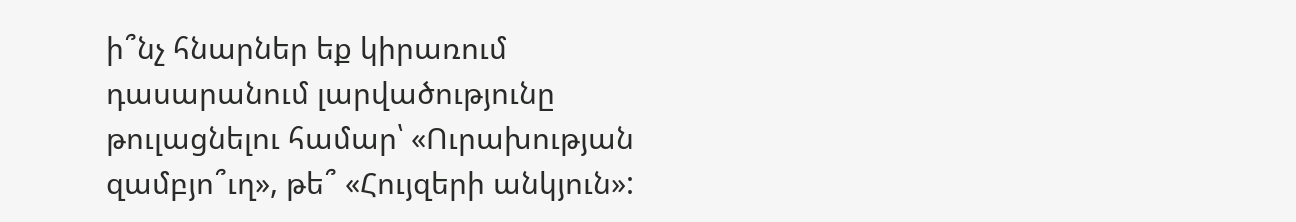ի՞նչ հնարներ եք կիրառում դասարանում լարվածությունը թուլացնելու համար՝ «Ուրախության զամբյո՞ւղ», թե՞ «Հույզերի անկյուն»: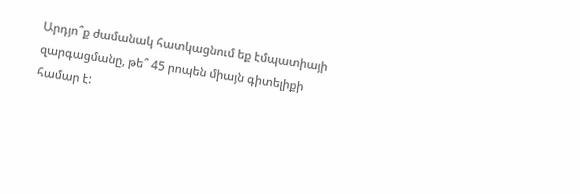Արդյո՞ք ժամանակ հատկացնում եք էմպատիայի զարգացմանը, թե՞ 45 րոպեն միայն գիտելիքի համար է: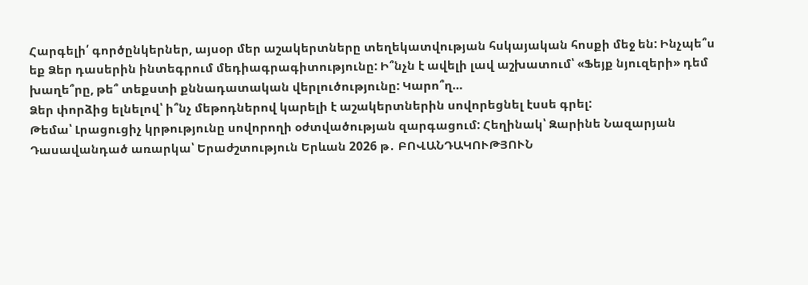Հարգելի՛ գործընկերներ, այսօր մեր աշակերտները տեղեկատվության հսկայական հոսքի մեջ են: Ինչպե՞ս եք Ձեր դասերին ինտեգրում մեդիագրագիտությունը: Ի՞նչն է ավելի լավ աշխատում՝ «Ֆեյք նյուզերի» դեմ խաղե՞րը, թե՞ տեքստի քննադատական վերլուծությունը: Կարո՞ղ…
Ձեր փորձից ելնելով՝ ի՞նչ մեթոդներով կարելի է աշակերտներին սովորեցնել էսսե գրել:
Թեմա՝ Լրացուցիչ կրթությունը սովորողի օժտվածության զարգացում: Հեղինակ՝ Զարինե Նազարյան Դասավանդած առարկա՝ Երաժշտություն Երևան 2026 թ․ ԲՈՎԱՆԴԱԿՈՒԹՅՈՒՆ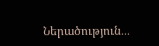Ներածություն․․․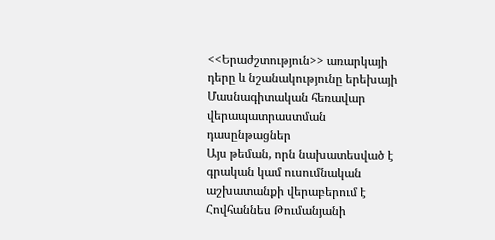<<Երաժշտություն>> առարկայի դերը և նշանակությունը երեխայի
Մասնագիտական հեռավար վերապատրաստման դասընթացներ
Այս թեման, որն նախատեսված է գրական կամ ուսումնական աշխատանքի վերաբերում է Հովհաննես Թումանյանի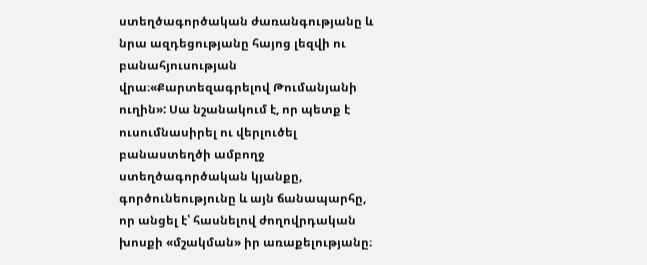ստեղծագործական ժառանգությանը և նրա ազդեցությանը հայոց լեզվի ու բանահյուսության վրա։«Քարտեզագրելով Թումանյանի ուղին»: Սա նշանակում է, որ պետք է ուսումնասիրել ու վերլուծել բանաստեղծի ամբողջ ստեղծագործական կյանքը, գործունեությունը և այն ճանապարհը, որ անցել է՝ հասնելով ժողովրդական խոսքի «մշակման» իր առաքելությանը։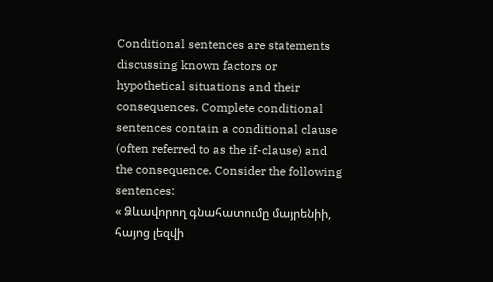Conditional sentences are statements discussing known factors or hypothetical situations and their consequences. Complete conditional sentences contain a conditional clause (often referred to as the if-clause) and the consequence. Consider the following sentences:
« Ձևավորող գնահատումը մայրենիի, հայոց լեզվի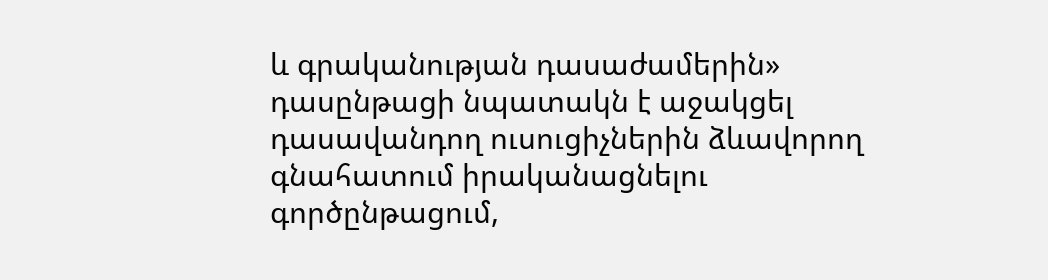և գրականության դասաժամերին» դասընթացի նպատակն է աջակցել դասավանդող ուսուցիչներին ձևավորող գնահատում իրականացնելու գործընթացում,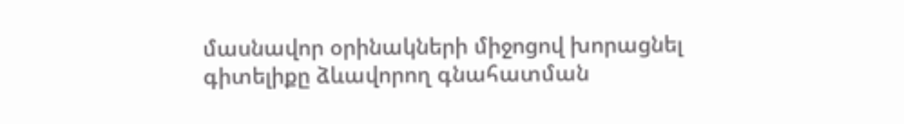մասնավոր օրինակների միջոցով խորացնել գիտելիքը ձևավորող գնահատման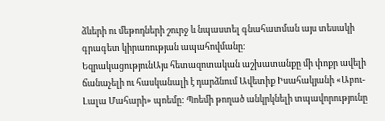ձևերի ու մեթոդների շուրջ և նպաստել գնահատման այս տեսակի գրագետ կիրառության ապահովմանը։
ԵզրակացությունԱյս հետազոտական աշխատանքը մի փոքր ավելի ճանաչելի ու հասկանալի է դարձնում Ավետիք Իսահակյանի «Աբու-Լալա Մահարի» պոեմը: Պոեմի թողած անկրկնելի տպավորությունը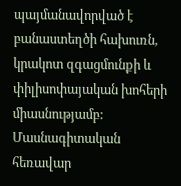պայմանավորված է բանաստեղծի հախուռն, կրակոտ զգացմունքի և փիլիսոփայական խոհերի միասնությամբ:
Մասնագիտական հեռավար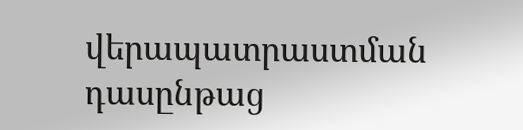վերապատրաստման դասընթաց